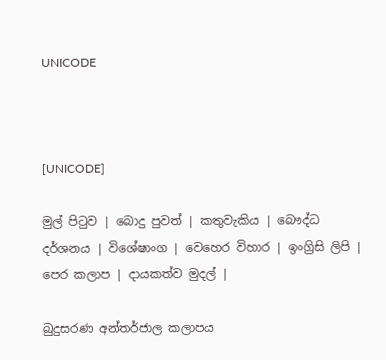UNICODE



[UNICODE]

මුල් පිටුව | බොදු පුවත් | කතුවැකිය | බෞද්ධ දර්ශනය | විශේෂාංග | වෙහෙර විහාර | ඉංග්‍රිසි ලිපි | පෙර කලාප | දායකත්ව මුදල් |

බුදුසරණ අන්තර්ජාල කලාපය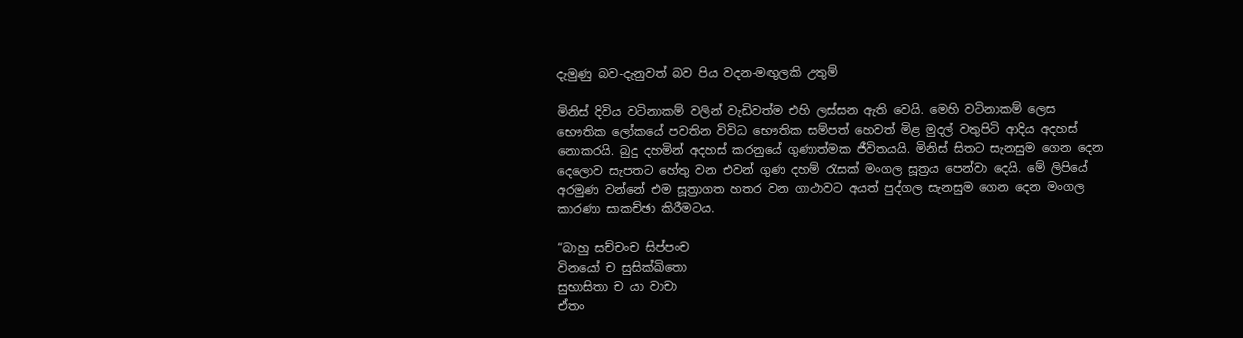දැමුණු බව-දැනුවත් බව පිය වදන-මඟුලකි උතුම්

මිනිස් දිවිය වටිනාකම් වලින් වැඩිවත්ම එහි ලස්සන ඇති වෙයි. මෙහි වටිනාකම් ලෙස භෞතික ලෝකයේ පවතින විවිධ භෞතික සම්පත් හෙවත් මිළ මුදල් වතුපිටි ආදිය අදහස් නොකරයි. බුදු දහමින් අදහස් කරනුයේ ගුණාත්මක ජීවිතයයි. මිනිස් සිතට සැනසුම ගෙන දෙන දෙලොව සැපතට හේතු වන එවන් ගුණ දහම් රැසක් මංගල සූත්‍රය පෙන්වා දෙයි. මේ ලිපියේ අරමුණ වන්නේ එම සූත්‍රාගත හතර වන ගාථාවට අයත් පුද්ගල සැනසුම ගෙන දෙන මංගල කාරණා සාකච්ඡා කිරීමටය.

“බාහු සච්චංච සිප්පංච
විනයෝ ච සුසික්ඛිතො
සුභාසිතා ච යා වාචා
ඒතං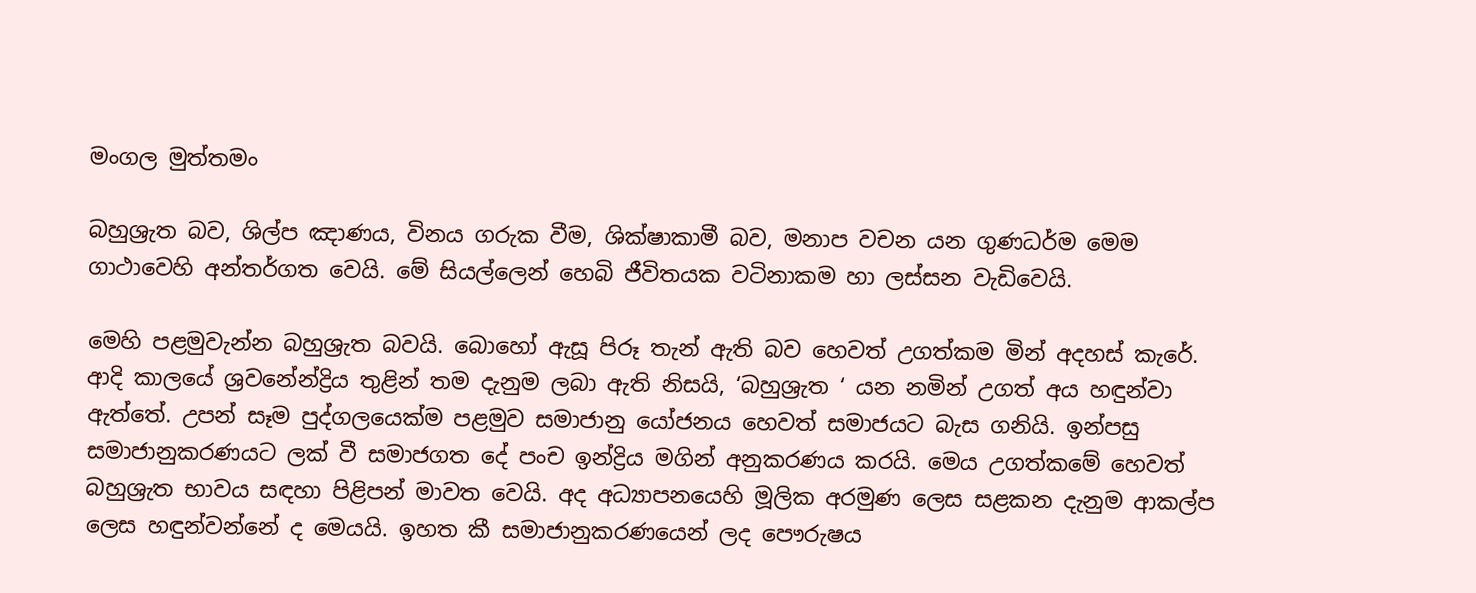මංගල මුත්තමං

බහුශ්‍රැත බව, ශිල්ප ඤාණය, විනය ගරුක වීම, ශික්ෂාකාමී බව, මනාප වචන යන ගුණධර්ම මෙම ගාථාවෙහි අන්තර්ගත වෙයි. මේ සියල්ලෙන් හෙබි ජීවිතයක වටිනාකම හා ලස්සන වැඩිවෙයි.

මෙහි පළමුවැන්න බහුශ්‍රැත බවයි. බොහෝ ඇසූ පිරූ තැන් ඇති බව හෙවත් උගත්කම මින් අදහස් කැරේ. ආදි කාලයේ ශ්‍රවනේන්ද්‍රිය තුළින් තම දැනුම ලබා ඇති නිසයි, ‘බහුශ්‍රැත ‘ යන නමින් උගත් අය හඳුන්වා ඇත්තේ. උපන් සෑම පුද්ගලයෙක්ම පළමුව සමාජානු යෝජනය හෙවත් සමාජයට බැස ගනියි. ඉන්පසු සමාජානුකරණයට ලක් වී සමාජගත දේ පංච ඉන්ද්‍රිය මගින් අනුකරණය කරයි. මෙය උගත්කමේ හෙවත් බහුශ්‍රැත භාවය සඳහා පිළිපන් මාවත වෙයි. අද අධ්‍යාපනයෙහි මූලික අරමුණ ලෙස සළකන දැනුම ආකල්ප ලෙස හඳුන්වන්නේ ද මෙයයි. ඉහත කී සමාජානුකරණයෙන් ලද පෞරුෂය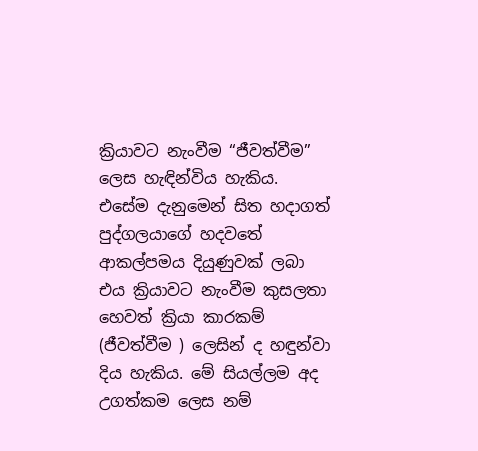ක්‍රියාවට නැංවීම “ජීවත්වීම” ලෙස හැඳින්විය හැකිය. එසේම දැනුමෙන් සිත හදාගත් පුද්ගලයාගේ හදවතේ ආකල්පමය දියුණුවක් ලබා එය ක්‍රියාවට නැංවීම කුසලතා හෙවත් ක්‍රියා කාරකම් (ජීවත්වීම ) ලෙසින් ද හඳුන්වා දිය හැකිය. මේ සියල්ලම අද උගත්කම ලෙස නම්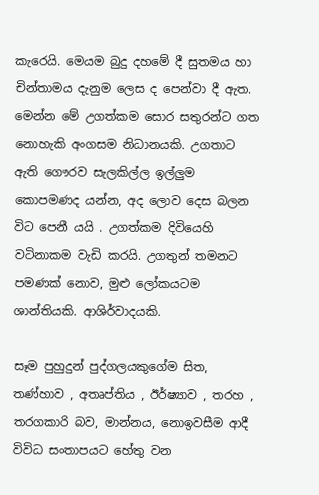කැරෙයි. මෙයම බුදු දහමේ දී සුතමය හා චින්තාමය දැනුම ලෙස ද පෙන්වා දී ඇත. මෙන්න මේ උගත්කම සොර සතුරන්ට ගත නොහැකි අංගසම නිධානයකි. උගතාට ඇති ගෞරව සැලකිල්ල ඉල්ලුම කොපමණද යන්න, අද ලොව දෙස බලන විට පෙනී යයි . උගත්කම දිවියෙහි වටිනාකම වැඩි කරයි. උගතුන් තමනට පමණක් නොව, මුළු ලෝකයටම ශාන්තියකි. ආශිර්වාදයකි.

සෑම පුහුදුන් පුද්ගලයකුගේම සිත, තණ්හාව , අතෘප්තිය , ඊර්ෂ්‍යාව , තරහ , තරගකාරි බව, මාන්නය, නොඉවසීම ආදී විවිධ සංතාපයට හේතු වන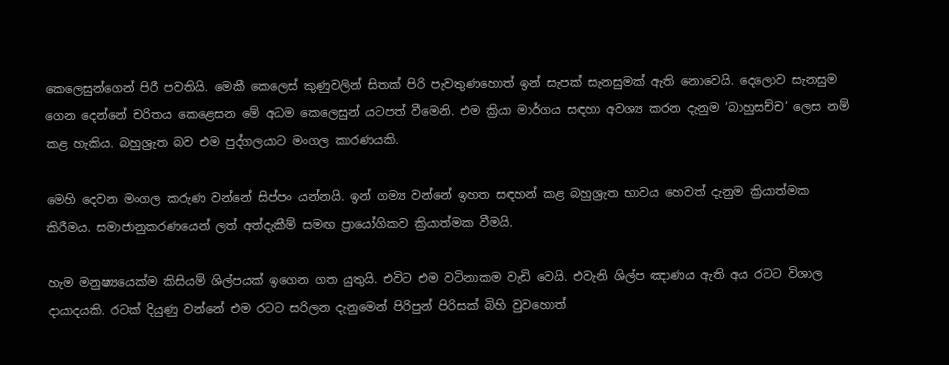කෙලෙසුන්ගෙන් පිරී පවතියි. මෙකී කෙලෙස් කුණුවලින් සිතක් පිරි පැවතුණහොත් ඉන් සැපක් සැනසුමක් ඇති නොවෙයි. දෙලොව සැනසුම ගෙන දෙන්නේ චරිතය කෙළෙසන මේ අධම කෙලෙසුන් යටපත් වීමෙනි. එම ක්‍රියා මාර්ගය සඳහා අවශ්‍ය කරන දැනුම ‘බාහුසච්ච’ ලෙස නම් කළ හැකිය. බහුශ්‍රැත බව එම පුද්ගලයාට මංගල කාරණයකි.

මෙහි දෙවන මංගල කරුණ වන්නේ සිප්පං යන්නයි. ඉන් ගම්‍ය වන්නේ ඉහත සඳහන් කළ බහුශ්‍රැත භාවය හෙවත් දැනුම ක්‍රියාත්මක කිරීමය. සමාජානුකරණයෙන් ලත් අත්දැකීම් සමඟ ප්‍රායෝගිකව ක්‍රියාත්මක වීමයි.

හැම මනුෂ්‍යයෙක්ම කිසියම් ශිල්පයක් ඉගෙන ගත යුතුයි. එවිට එම වටිනාකම වැඩි වෙයි. එවැනි ශිල්ප ඤාණය ඇති අය රටට විශාල දායාදයකි. රටක් දියුණු වන්නේ එම රටට සරිලන දැනුමෙන් පිරිපුන් පිරිසක් බිහි වුවහොත්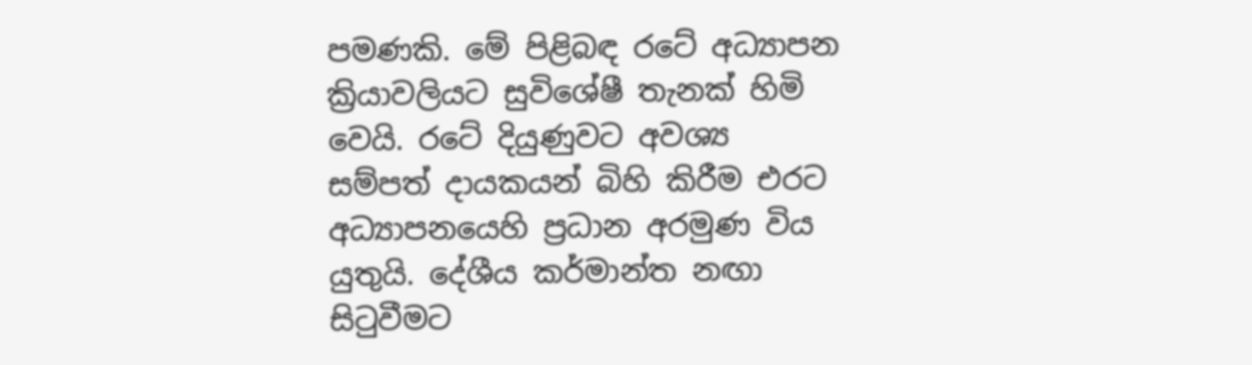පමණකි. මේ පිළිබඳ රටේ අධ්‍යාපන ක්‍රියාවලියට සුවිශේෂී තැනක් හිමි වෙයි. රටේ දියුණුවට අවශ්‍ය සම්පත් දායකයන් බිහි කිරීම එරට අධ්‍යාපනයෙහි ප්‍රධාන අරමුණ විය යුතුයි. දේශීය කර්මාන්ත නඟා සිටුවීමට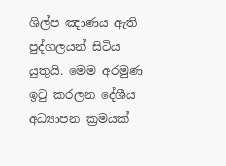ශිල්ප ඤාණය ඇති පුද්ගලයන් සිටිය යුතුයි. මෙම අරමුණ ඉටු කරලන දේශීය අධ්‍යාපන ක්‍රමයක්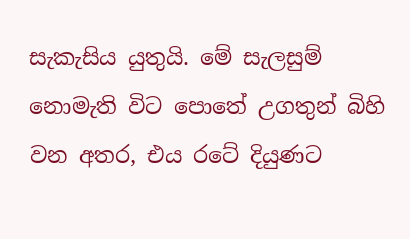සැකැසිය යුතුයි. මේ සැලසුම් නොමැති විට පොතේ උගතුන් බිහි වන අතර, එය රටේ දියුණට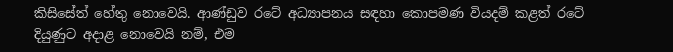කිසිසේත් හේතු නොවෙයි. ආණ්ඩුව රටේ අධ්‍යාපනය සඳහා කොපමණ වියදම් කළත් රටේ දියුණුට අදාළ නොවෙයි නම්, එම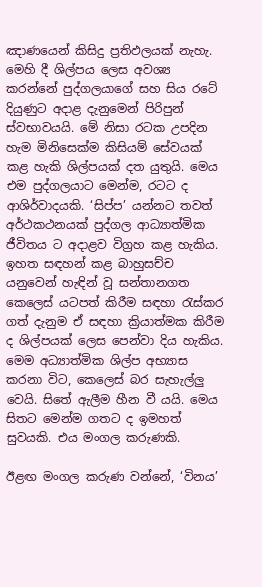ඤාණයෙන් කිසිදු ප්‍රතිඵලයක් නැහැ. මෙහි දී ශිල්පය ලෙස අවශ්‍ය කරන්නේ පුද්ගලයාගේ සහ සිය රටේ දියුණුට අදාළ දැනුමෙන් පිරිපුන් ස්වභාවයයි. මේ නිසා රටක උපදින හැම මිනිසෙක්ම කිසියම් සේවයක් කළ හැකි ශිල්පයක් දත යුතුයි. මෙය එම පුද්ගලයාට මෙන්ම, රටට ද ආශිර්වාදයකි. ‘සිප්ප’ යන්නට තවත් අර්ථකථනයක් පුද්ගල ආධ්‍යාත්මික ජීවිතය ට අදාළව විග්‍රහ කළ හැකිය. ඉහත සඳහන් කළ බාහුසච්ච යනුවෙන් හැඳින් වූ සන්තානගත කෙලෙස් යටපත් කිරීම සඳහා රැස්කර ගත් දැනුම ඒ සඳහා ක්‍රියාත්මක කිරීම ද ශිල්පයක් ලෙස පෙන්වා දිය හැකිය. මෙම අධ්‍යාත්මික ශිල්ප අභ්‍යාස කරනා විට, කෙලෙස් බර සැහැල්ලු වෙයි. සිතේ ඇලීම හීන වී යයි. මෙය සිතට මෙන්ම ගතට ද ඉමහත් සුවයකි. එය මංගල කරුණකි.

ඊළඟ මංගල කරුණ වන්නේ, ‘විනය’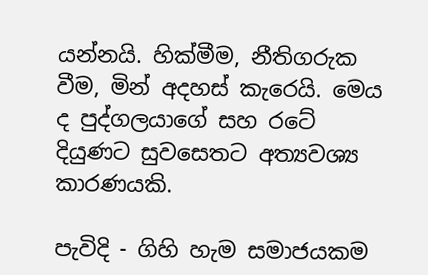යන්නයි. හික්මීම, නීතිගරුක වීම, මින් අදහස් කැරෙයි. මෙය ද පුද්ගලයාගේ සහ රටේ දියුණට සුවසෙතට අත්‍යවශ්‍ය කාරණයකි.

පැවිදි - ගිහි හැම සමාජයකම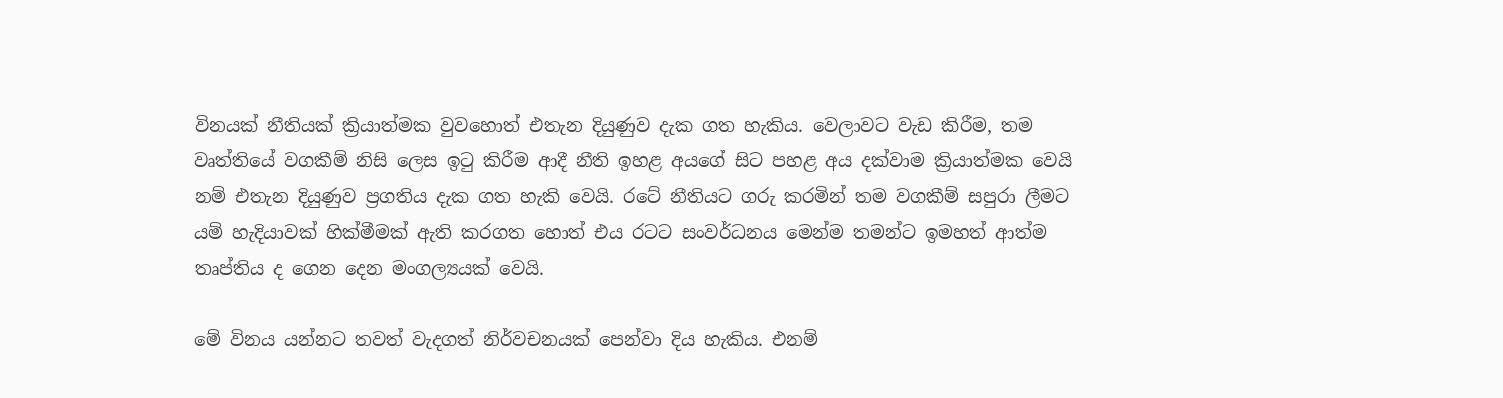විනයක් නීතියක් ක්‍රියාත්මක වුවහොත් එතැන දියුණුව දැක ගත හැකිය. වෙලාවට වැඩ කිරීම, තම වෘත්තියේ වගකීම් නිසි ලෙස ඉටු කිරීම ආදී නීති ඉහළ අයගේ සිට පහළ අය දක්වාම ක්‍රියාත්මක වෙයි නම් එතැන දියුණුව ප්‍රගතිය දැක ගත හැකි වෙයි. රටේ නීතියට ගරු කරමින් තම වගකීම් සපුරා ලීමට යම් හැදියාවක් හික්මීමක් ඇති කරගත හොත් එය රටට සංවර්ධනය මෙන්ම තමන්ට ඉමහත් ආත්ම තෘප්තිය ද ගෙන දෙන මංගල්‍යයක් වෙයි.

මේ විනය යන්නට තවත් වැදගත් නිර්වචනයක් පෙන්වා දිය හැකිය. එනම්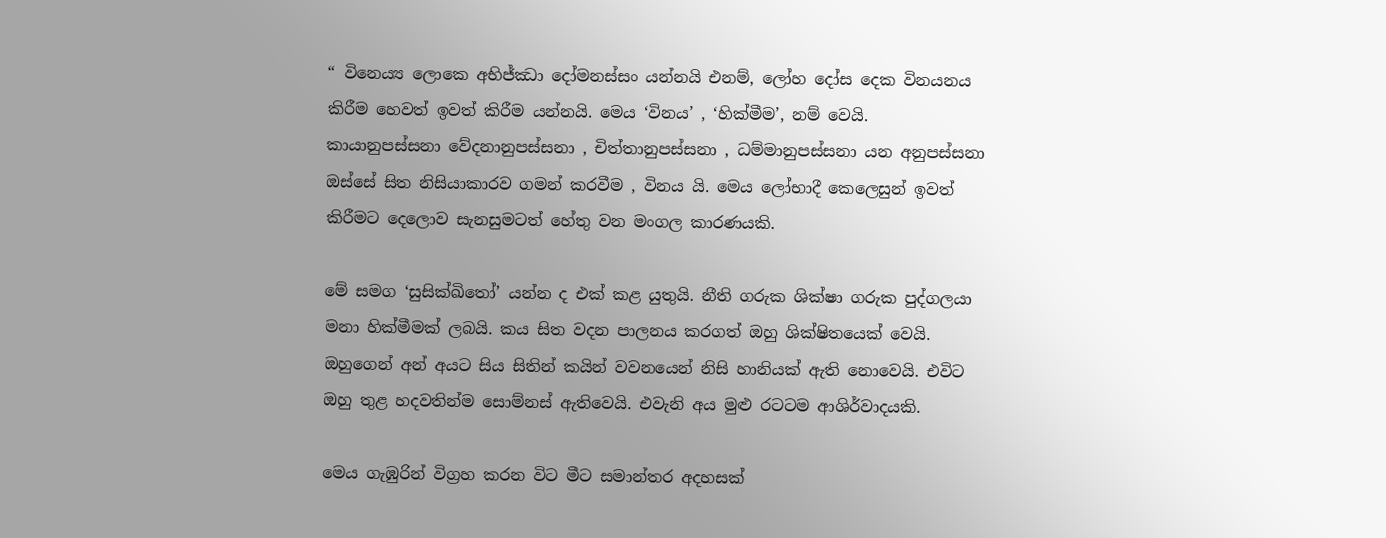“ විනෙය්‍ය ලොකෙ අභිජ්ඣා දෝමනස්සං යන්නයි එනම්, ලෝහ දෝස දෙක විනයනය කිරීම හෙවත් ඉවත් කිරීම යන්නයි. මෙය ‘විනය’ , ‘හික්මීම’, නම් වෙයි. කායානුපස්සනා වේදනානුපස්සනා , චිත්තානුපස්සනා , ධම්මානුපස්සනා යන අනුපස්සනා ඔස්සේ සිත නිසියාකාරව ගමන් කරවීම , විනය යි. මෙය ලෝභාදී කෙලෙසුන් ඉවත් කිරීමට දෙලොව සැනසුමටත් හේතු වන මංගල කාරණයකි.

මේ සමග ‘සුසික්ඛිතෝ’ යන්න ද එක් කළ යුතුයි. නීති ගරුක ශික්ෂා ගරුක පුද්ගලයා මනා හික්මීමක් ලබයි. කය සිත වදන පාලනය කරගත් ඔහු ශික්ෂිතයෙක් වෙයි. ඔහුගෙන් අන් අයට සිය සිතින් කයින් වවනයෙන් නිසි හානියක් ඇති නොවෙයි. එවිට ඔහු තුළ හදවතින්ම සොම්නස් ඇතිවෙයි. එවැනි අය මුළු රටටම ආශිර්වාදයකි.

මෙය ගැඹුරින් විග්‍රහ කරන විට මීට සමාන්තර අදහසක්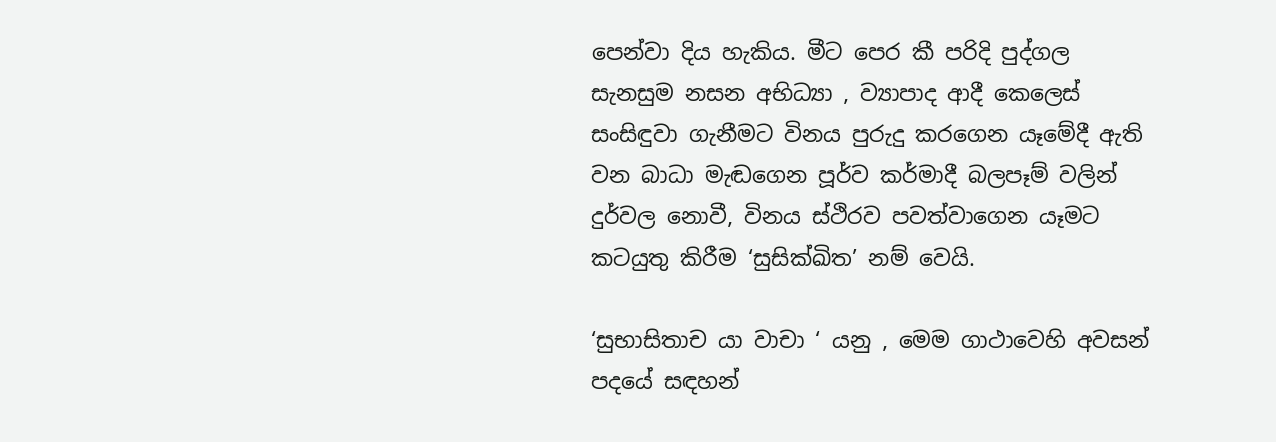පෙන්වා දිය හැකිය. මීට පෙර කී පරිදි පුද්ගල සැනසුම නසන අභිධ්‍යා , ව්‍යාපාද ආදී කෙලෙස් සංසිඳුවා ගැනීමට විනය පුරුදු කරගෙන යෑමේදී ඇති වන බාධා මැඬගෙන පූර්ව කර්මාදී බලපෑම් වලින් දුර්වල නොවී, විනය ස්ථිරව පවත්වාගෙන යෑමට කටයුතු කිරීම ‘සුසික්ඛිත’ නම් වෙයි.

‘සුභාසිතාච යා වාචා ‘ යනු , මෙම ගාථාවෙහි අවසන් පදයේ සඳහන්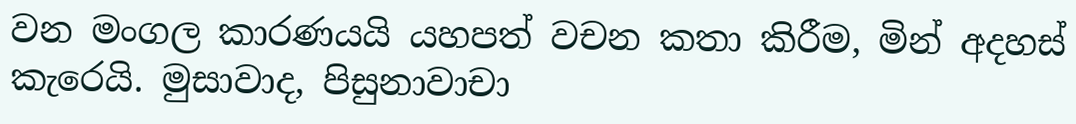වන මංගල කාරණයයි යහපත් වචන කතා කිරීම, මින් අදහස් කැරෙයි. මුසාවාද, පිසුනාවාචා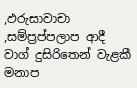,ඵරුසාවාචා ,සම්ප්‍රප්පලාප ආදී වාග් දුසිරිතෙන් වැළකී මනාප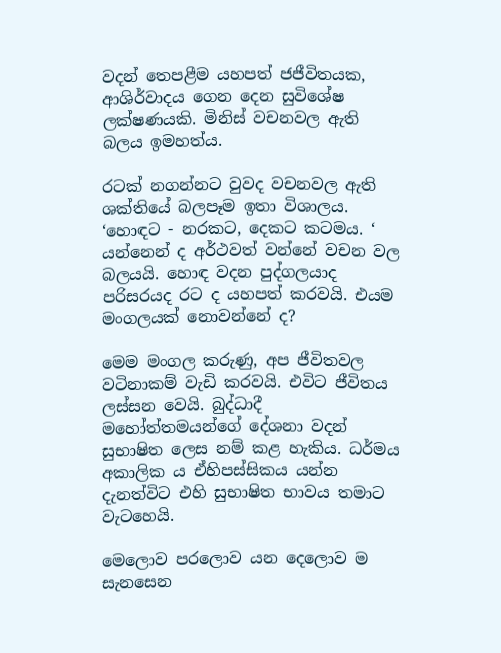වදන් තෙපළීම යහපත් ජජීවිතයක, ආශිර්වාදය ගෙන දෙන සුවිශේෂ ලක්ෂණයකි. මිනිස් වචනවල ඇති බලය ඉමහත්ය.

රටක් නගන්නට වුවද වචනවල ඇති ශක්තියේ බලපෑම ඉතා විශාලය. ‘හොඳට - නරකට, දෙකට කටමය. ‘ යන්නෙන් ද අර්ථවත් වන්නේ වචන වල බලයයි. හොඳ වදන පුද්ගලයාද පරිසරයද රට ද යහපත් කරවයි. එයම මංගලයක් නොවන්නේ ද?

මෙම මංගල කරුණු, අප ජීවිතවල වටිනාකම් වැඩි කරවයි. එවිට ජීවිතය ලස්සන වෙයි. බුද්ධාදී මහෝත්තමයන්ගේ දේශනා වදන් සුභාෂිත ලෙස නම් කළ හැකිය. ධර්මය අකාලික ය ඒහිපස්සිකය යන්න දැනත්විට එහි සුභාෂිත භාවය තමාට වැටහෙයි.

මෙලොව පරලොව යන දෙලොව ම සැනසෙන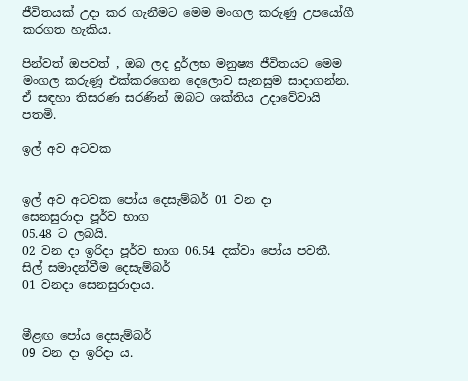ජීවිතයක් උදා කර ගැනීමට මෙම මංගල කරුණු උපයෝගී කරගත හැකිය.

පින්වත් ඔපවත් , ඔබ ලද දුර්ලභ මනුෂ්‍ය ජීවිතයට මෙම මංගල කරුණූ එක්කරගෙන දෙලොව සැනසුම සාදාගන්න. ඒ සඳහා තිසරණ සරණින් ඔබට ශක්තිය උදාවේවායි පතමි.

ඉල් අව අටවක


ඉල් අව අටවක පෝය දෙසැම්බර් 01 වන දා
සෙනසුරාදා පූර්ව භාග
05.48 ට ලබයි.
02 වන දා ඉරිදා පූර්ව භාග 06.54 දක්වා පෝය පවතී.
සිල් සමාදන්වීම දෙසැම්බර්
01 වනදා සෙනසුරාදාය.


මීළඟ පෝය දෙසැම්බර්
09 වන දා ඉරිදා ය.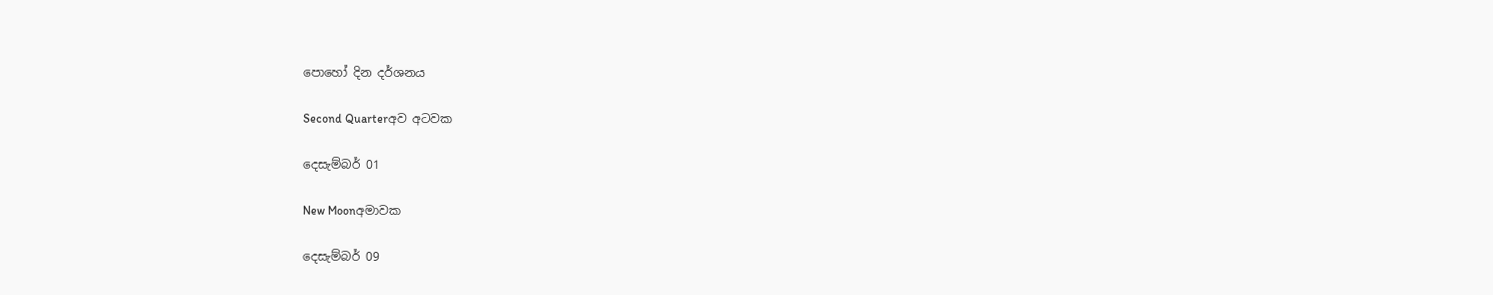පොහෝ දින දර්ශනය

Second Quarterඅව අටවක

දෙසැම්බර් 01

New Moonඅමාවක

දෙසැම්බර් 09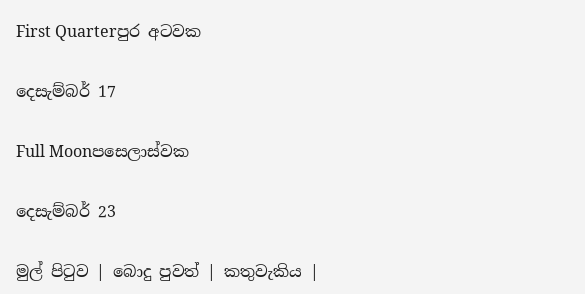First Quarterපුර අටවක

දෙසැම්බර් 17

Full Moonපසෙලාස්වක

දෙසැම්බර් 23

මුල් පිටුව | බොදු පුවත් | කතුවැකිය |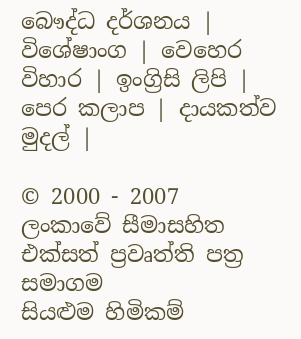බෞද්ධ දර්ශනය | විශේෂාංග | වෙහෙර විහාර | ඉංග්‍රිසි ලිපි | පෙර කලාප | දායකත්ව මුදල් |

© 2000 - 2007 ලංකාවේ සීමාසහිත එක්සත් ප්‍රවෘත්ති පත්‍ර සමාගම
සියළුම හිමිකම්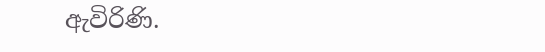ඇවිරිණි.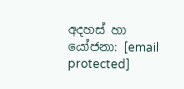අදහස් හා යෝජනා: [email protected]